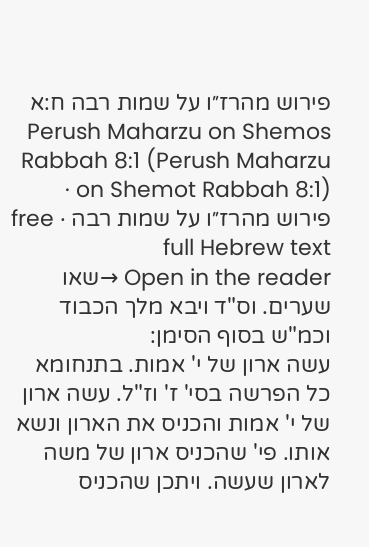פירוש מהרז״ו על שמות רבה ח:א
Perush Maharzu on Shemos Rabbah 8:1 (Perush Maharzu on Shemot Rabbah 8:1) · פירוש מהרז״ו על שמות רבה · free full Hebrew text
Open in the reader →שאו שערים. וס"ד ויבא מלך הכבוד וכמ"ש בסוף הסימן:
עשה ארון של י' אמות. בתנחומא כל הפרשה בסי' ז' וז"ל. עשה ארון של י' אמות והכניס את הארון ונשא אותו. פי' שהכניס ארון של משה לארון שעשה. ויתכן שהכניס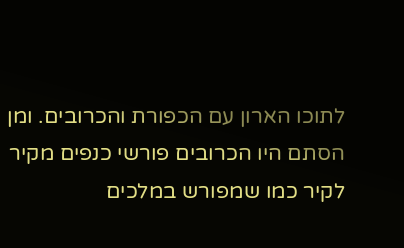לתוכו הארון עם הכפורת והכרובים. ומן הסתם היו הכרובים פורשי כנפים מקיר לקיר כמו שמפורש במלכים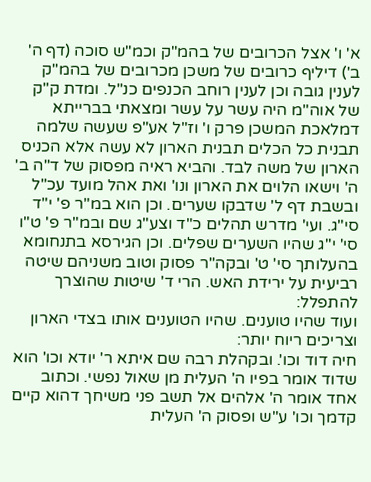א' ו' אצל הכרובים של בהמ"ק וכמ"ש סוכה (דף ה' ב') דיליף כרובים של משכן מכרובים של בהמ"ק לענין גובה וכן לענין רוחב הכנפים כנ"ל. ומדת ק"ק של אוה"מ היה עשר על עשר ומצאתי בברייתא דמלאכת המשכן פרק ו' וז"ל אע"פ שעשה שלמה תבנית כל הכלים תבנית הארון לא עשה אלא הכניס הארון של משה לבד. והביא ראיה מפסוק של ד"ה ב' ה' וישאו הלוים את הארון ונו' ואת אהל מועד עכ"ל ובשבת דף ל' שדבקו שערים. וכן הוא במ"ר פ' י"ד סי"ג. ועי' מדרש תהלים כ"ד וצע"ג שם ובמ"ר פ' ט"ו סי' י"ג שהיו השערים שפלים. וכן הגירסא בתנחומא בהעלותך סי' ט' ובקה"ר פסוק וטוב משניהם שיטה רביעית על ירידת האש. הרי ד' שיטות שהוצרך להתפלל:
ועוד שהיו טוענים. שהיו הטוענים אותו בצדי הארון וצריכים ריוח יותר:
חיה דוד וכו'. ובקהלת רבה שם איתא ר' יודא וכו' הוא שדוד אומר בפיו ה' העלית מן שאול נפשי. וכתוב אחד אומר ה' אלהים אל תשב פני משיחך דהוא קיים קדמך וכו' ע"ש ופסוק ה' העלית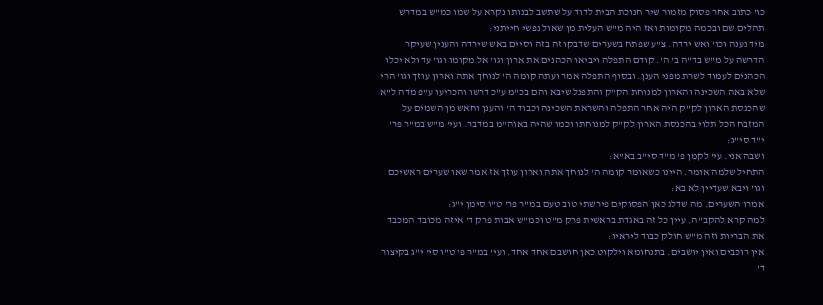כו' כתוב אחר פסוק מזמור שיר חנוכת הבית לדוד על שתשב לבנותו נקרא על שמו כמ"ש במדרש תהלים שם ובכמה מקומות ואז היה מ"ש העלית מן שאול נפשי חייתני:
מיד נענה וכו' ואש ירדה. צ"ע שפתח בשערים שדבקו זה בזה וסיים באש שירדה והענין שעיקר הדרשה על מ"ש בד"ה ב' ה'. קודם התפלה ויביאו הכהנים את ארון וגו' אל מקומו וגו' עד ולא יכלו הכהנים לעמוד לשרת מפני הענן. ובסוף התפלה אמר ועתה קומה ה' לנוחך אתה וארון עוזך וגו' הרי שלא באה השכינה והארון למנוחת הק"ק והתפנל שיבא והם בכ"מ ע"כ דרשו והכריעו ע"פ מדה ל"א שהכנסת הארון לק"ק היה אחר התפלה והשראת השכינה וכבוד ה' והענן וחאש מן השמים על המזבח הכל תלוי בהכנסת הארון לק"ק למנוחתו וכמו שהיה באוה"מ במדבר. ועי' מ"ש במ"ר פר' י"ד סי"ג:
ושבה אני. עי' לקמן פ' מ"ד סי"ב בא"א:
התחיל שלמה אומר. היינו כשאומר קומה ה' לנוחך אתה וארון עוזך אז אמר שאו שערים ראשיכם וגו' ויבא שעדיין לא בא:
אמרו השערים. מה שדלג כאן הפסוקים פירשתי טוב טעם במ"ר פר' ט"ו סימן י"ג:
למה קרא להקב"ה. עיין כל זה באגדת בראשית פרק מ"ט וכמ"ש אבות פרק ד' איזה מכובד המכבד את הבריות וזה מ"ש חולק כבוד ליראיו:
אין רוכבים ואין יושבים. בתנחומא וילקוט כאן חושבם אחד אחד. ועי' במ"ר פ' ט"ו סי' י"ג בקיצור ד'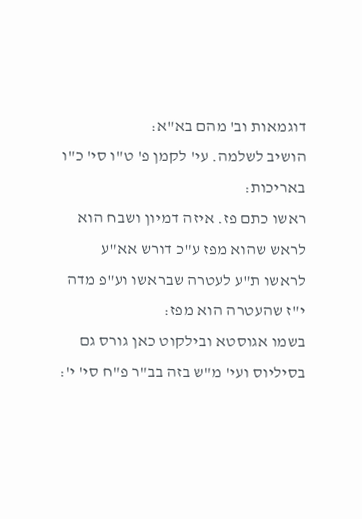דוגמאות וב' מהם בא"א:
הושיב לשלמה. עי' לקמן פ' ט"ו סי' כ"ו באריכות:
ראשו כתם פז. איזה דמיון ושבח הוא לראש שהוא מפז ע"כ דורש אא"ע לראשו ת"ע לעטרה שבראשו וע"פ מדה י"ז שהעטרה הוא מפז:
בשמו אגוסטא ובילקוט כאן גורס גם בסיליוס ועי' מ"ש בזה בב"ר פ"ח סי' י':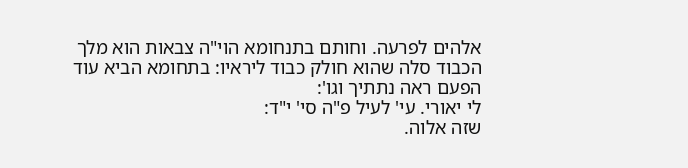אלהים לפרעה. וחותם בתנחומא הוי"ה צבאות הוא מלך הכבוד סלה שהוא חולק כבוד ליראיו: בתחומא הביא עוד הפעם ראה נתתיך וגו':
לי יאורי. עי' לעיל פ"ה סי' י"ד:
שזה אלוה.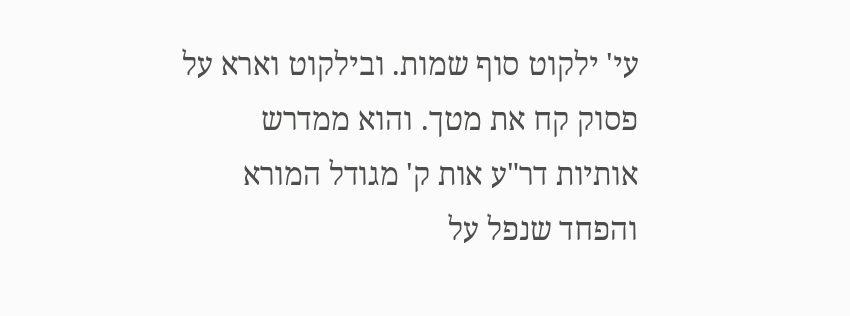עי' ילקוט סוף שמות. ובילקוט וארא על פסוק קח את מטך. והוא ממדרש אותיות דר"ע אות ק' מגודל המורא והפחד שנפל על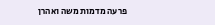פרעה מדמות משה ואהרן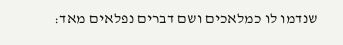שנדמו לו כמלאכים ושם דברים נפלאים מאד: